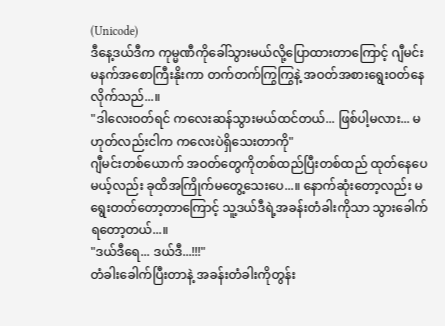(Unicode)
ဒီနေ့ဒယ်ဒီက ကုမ္မဏီကိုခေါ်သွားမယ်လို့ပြောထားတာကြောင့် ဂျီမင်းမနက်အစောကြီးနိုးကာ တက်တက်ကြွကြွနဲ့ အဝတ်အစားရွေးဝတ်နေလိုက်သည်...။
"ဒါလေးဝတ်ရင် ကလေးဆန်သွားမယ်ထင်တယ်... ဖြစ်ပါ့မလား... မဟုတ်လည်းငါက ကလေးပဲရှိသေးတာကို"
ဂျီမင်းတစ်ယောက် အဝတ်တွေကိုတစ်ထည်ပြီးတစ်ထည် ထုတ်နေပေမယ့်လည်း ခုထိအကြိုက်မတွေ့သေးပေ...။ နောက်ဆုံးတော့လည်း မရွေးတတ်တော့တာကြောင့် သူ့ဒယ်ဒီရဲ့အခန်းတံခါးကိုသာ သွားခေါက်ရတော့တယ်...။
"ဒယ်ဒီရေ... ဒယ်ဒီ...!!!"
တံခါးခေါက်ပြီးတာနဲ့ အခန်းတံခါးကိုတွန်း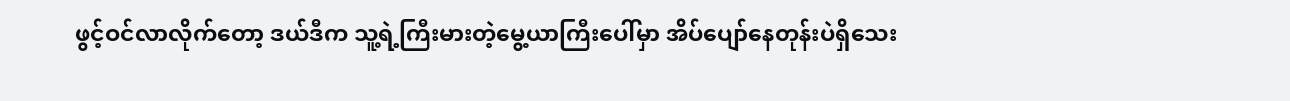ဖွင့်ဝင်လာလိုက်တော့ ဒယ်ဒီက သူ့ရဲ့ကြီးမားတဲ့မွေ့ယာကြီးပေါ်မှာ အိပ်ပျော်နေတုန်းပဲရှိသေး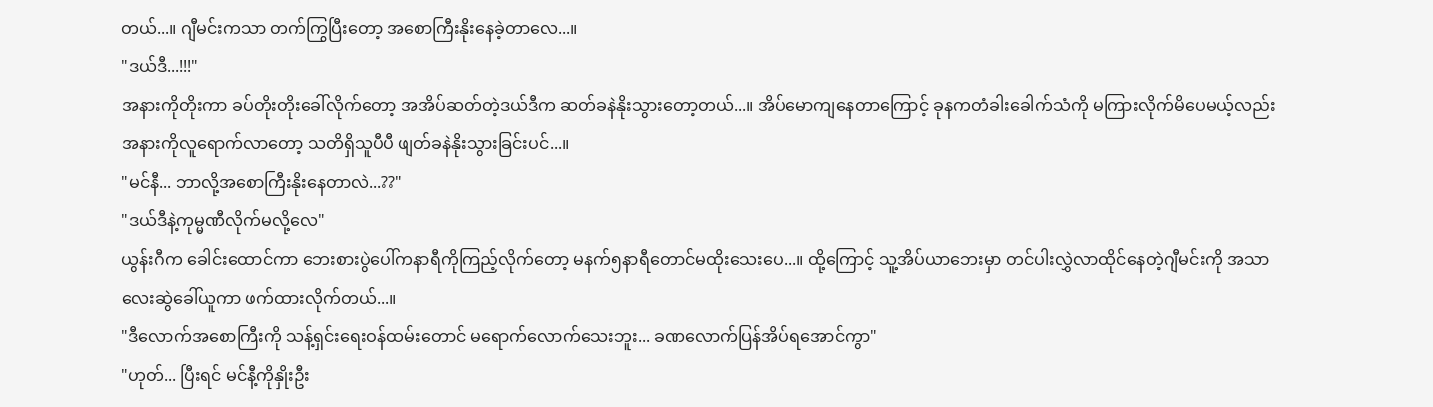တယ်...။ ဂျီမင်းကသာ တက်ကြွပြီးတော့ အစောကြီးနိုးနေခဲ့တာလေ...။
"ဒယ်ဒီ...!!!"
အနားကိုတိုးကာ ခပ်တိုးတိုးခေါ်လိုက်တော့ အအိပ်ဆတ်တဲ့ဒယ်ဒီက ဆတ်ခနဲနိုးသွားတော့တယ်...။ အိပ်မောကျနေတာကြောင့် ခုနကတံခါးခေါက်သံကို မကြားလိုက်မိပေမယ့်လည်း အနားကိုလူရောက်လာတော့ သတိရှိသူပီပီ ဖျတ်ခနဲနိုးသွားခြင်းပင်...။
"မင်နီ... ဘာလို့အစောကြီးနိုးနေတာလဲ...??"
"ဒယ်ဒီနဲ့ကုမ္မဏီလိုက်မလို့လေ"
ယွန်းဂီက ခေါင်းထောင်ကာ ဘေးစားပွဲပေါ်ကနာရီကိုကြည့်လိုက်တော့ မနက်၅နာရီတောင်မထိုးသေးပေ...။ ထို့ကြောင့် သူ့အိပ်ယာဘေးမှာ တင်ပါးလွှဲလာထိုင်နေတဲ့ဂျီမင်းကို အသာလေးဆွဲခေါ်ယူကာ ဖက်ထားလိုက်တယ်...။
"ဒီလောက်အစောကြီးကို သန့်ရှင်းရေးဝန်ထမ်းတောင် မရောက်လောက်သေးဘူး... ခဏလောက်ပြန်အိပ်ရအောင်ကွာ"
"ဟုတ်... ပြီးရင် မင်နီ့ကိုနှိုးဦး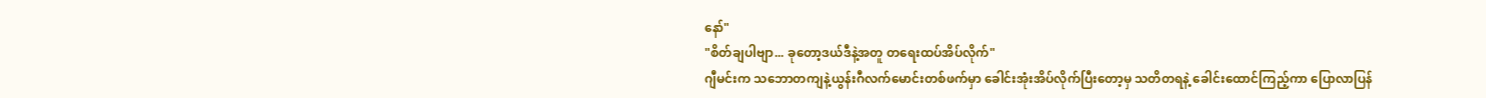နော်"
"စိတ်ချပါဗျာ... ခုတော့ဒယ်ဒီနဲ့အတူ တရေးထပ်အိပ်လိုက်"
ဂျီမင်းက သဘောတကျနဲ့ယွန်းဂီလက်မောင်းတစ်ဖက်မှာ ခေါင်းအုံးအိပ်လိုက်ပြီးတော့မှ သတိတရနဲ့ ခေါင်းထောင်ကြည့်ကာ ပြောလာပြန်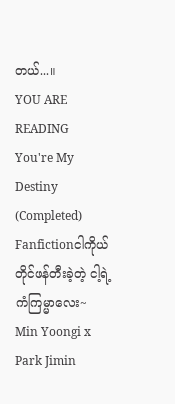တယ်...။
YOU ARE READING
You're My Destiny (Completed)
Fanfictionငါကိုယ်တိုင်ဖန်တီးခဲ့တဲ့ ငါ့ရဲ့ကံကြမ္မာလေး~ Min Yoongi x Park Jimin